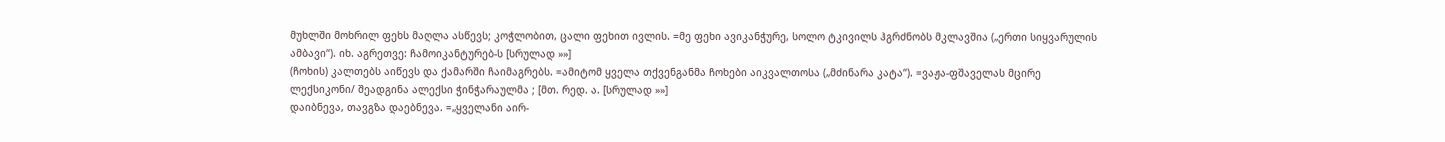მუხლში მოხრილ ფეხს მაღლა ასწევს; კოჭლობით, ცალი ფეხით ივლის. =მე ფეხი ავიკანჭურე, სოლო ტკივილს ჰგრძნობს მკლავშია („ერთი სიყვარულის ამბავი“). იხ. აგრეთვე: ჩამოიკანტურებ-ს [სრულად »»]
(ჩოხის) კალთებს აიწევს და ქამარში ჩაიმაგრებს. =ამიტომ ყველა თქვენგანმა ჩოხები აიკვალთოსა („მძინარა კატა“). =ვაჟა-ფშაველას მცირე ლექსიკონი/ შეადგინა ალექსი ჭინჭარაულმა ; [მთ. რედ. ა. [სრულად »»]
დაიბნევა, თავგზა დაებნევა. =„ყველანი აირ-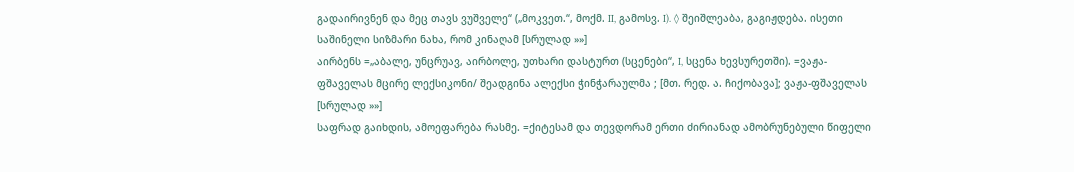გადაირივნენ და მეც თავს ვუშველე“ („მოკვეთ.“, მოქმ. II, გამოსვ. I). ◊ შეიშლეაბა, გაგიჟდება. ისეთი საშინელი სიზმარი ნახა, რომ კინაღამ [სრულად »»]
აირბენს =„აბალე, უნცრუავ, აირბოლე, უთხარი დასტურთ (სცენები“, I, სცენა ხევსურეთში). =ვაჟა-ფშაველას მცირე ლექსიკონი/ შეადგინა ალექსი ჭინჭარაულმა ; [მთ. რედ. ა. ჩიქობავა]; ვაჟა-ფშაველას [სრულად »»]
საფრად გაიხდის, ამოეფარება რასმე. =ქიტესამ და თევდორამ ერთი ძირიანად ამობრუნებული წიფელი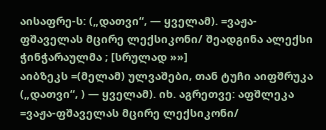აისაფრე-ს: („დათვი“, — ყველამ). =ვაჟა-ფშაველას მცირე ლექსიკონი/ შეადგინა ალექსი ჭინჭარაულმა ; [სრულად »»]
აიბზეკს =(მელამ) ულვაშები, თან ტუჩი აიფშრუკა („დათვი“, ) — ყველამ). იხ. აგრეთვე: აფშლეკა =ვაჟა-ფშაველას მცირე ლექსიკონი/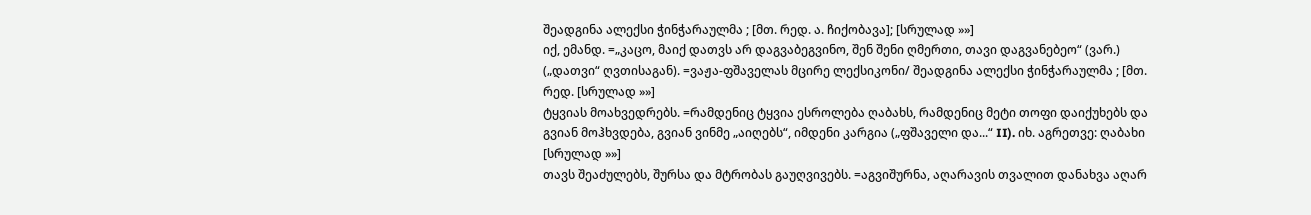შეადგინა ალექსი ჭინჭარაულმა ; [მთ. რედ. ა. ჩიქობავა]; [სრულად »»]
იქ, ემანდ. =„კაცო, მაიქ დათვს არ დაგვაბეგვინო, შენ შენი ღმერთი, თავი დაგვანებეო“ (ვარ.) („დათვი“ ღვთისაგან). =ვაჟა-ფშაველას მცირე ლექსიკონი/ შეადგინა ალექსი ჭინჭარაულმა ; [მთ. რედ. [სრულად »»]
ტყვიას მოახვედრებს. =რამდენიც ტყვია ესროლება ღაბახს, რამდენიც მეტი თოფი დაიქუხებს და გვიან მოჰხვდება, გვიან ვინმე „აიღებს“, იმდენი კარგია („ფშაველი და...“ II). იხ. აგრეთვე: ღაბახი [სრულად »»]
თავს შეაძულებს, შურსა და მტრობას გაუღვივებს. =აგვიშურნა, აღარავის თვალით დანახვა აღარ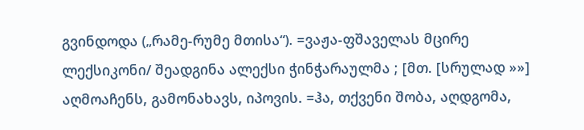გვინდოდა („რამე-რუმე მთისა“). =ვაჟა-ფშაველას მცირე ლექსიკონი/ შეადგინა ალექსი ჭინჭარაულმა ; [მთ. [სრულად »»]
აღმოაჩენს, გამონახავს, იპოვის. =ჰა, თქვენი შობა, აღდგომა,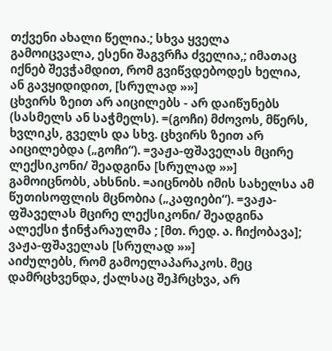თქვენი ახალი წელია.; სხვა ყველა გამოიცვალა, ესენი შაგვრჩა ძველია,; იმათაც იქნებ შევჭამდით, რომ გვიწვდებოდეს ხელია, ან გავყიდიდით, [სრულად »»]
ცხვირს ზეით არ აიცილებს - არ დაიწუნებს (სასმელს ან საჭმელს). =(გოჩი) მძოვოს, მწერს, ხვლიკს, გველს და სხვ. ცხვირს ზეით არ აიცილებდა („გოჩი“). =ვაჟა-ფშაველას მცირე ლექსიკონი/ შეადგინა [სრულად »»]
გამოიცნობს, ახსნის. =აიცნობს იმის სახელსა ამ წუთისოფლის მცნობია („კაფიები“). =ვაჟა-ფშაველას მცირე ლექსიკონი/ შეადგინა ალექსი ჭინჭარაულმა ; [მთ. რედ. ა. ჩიქობავა]; ვაჟა-ფშაველას [სრულად »»]
აიძულებს, რომ გამოელაპარაკოს. მეც დამრცხვენდა, ქალსაც შეჰრცხვა, არ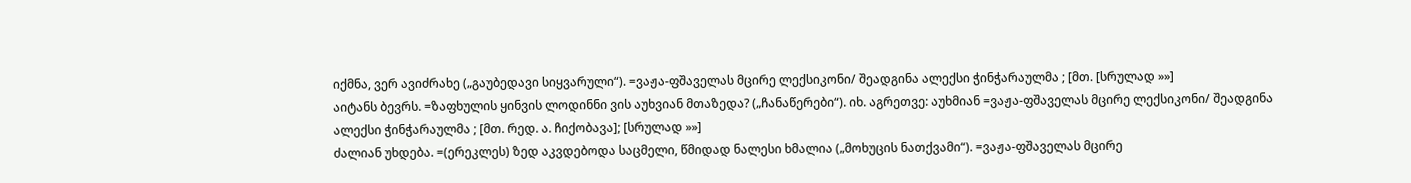იქმნა, ვერ ავიძრახე („გაუბედავი სიყვარული“). =ვაჟა-ფშაველას მცირე ლექსიკონი/ შეადგინა ალექსი ჭინჭარაულმა ; [მთ. [სრულად »»]
აიტანს ბევრს. =ზაფხულის ყინვის ლოდინნი ვის აუხვიან მთაზედა? („ჩანაწერები“). იხ. აგრეთვე: აუხმიან =ვაჟა-ფშაველას მცირე ლექსიკონი/ შეადგინა ალექსი ჭინჭარაულმა ; [მთ. რედ. ა. ჩიქობავა]; [სრულად »»]
ძალიან უხდება. =(ერეკლეს) ზედ აკვდებოდა საცმელი, წმიდად ნალესი ხმალია („მოხუცის ნათქვამი“). =ვაჟა-ფშაველას მცირე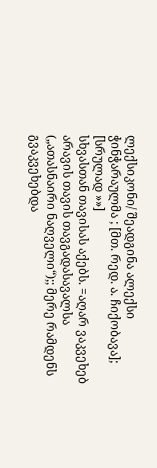ლექსიკონი/ შეადგინა ალექსი ჭინჭარაულმა ; [მთ. რედ. ა. ჩიქობავა]; [სრულად »»]
სხვასთან თავისას აქებს. =აღარ ვაკვეხებ არავის თავის თავგადასავალსა („ათასნაირი ნაღველი“);; მერე რამდენს გვაკვეხებდა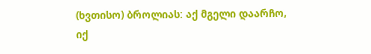(ხვთისო) ბროლიას: აქ მგელი დაარჩო, იქ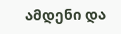ამდენი და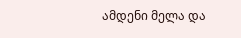ამდენი მელა და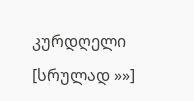კურდღელი [სრულად »»]